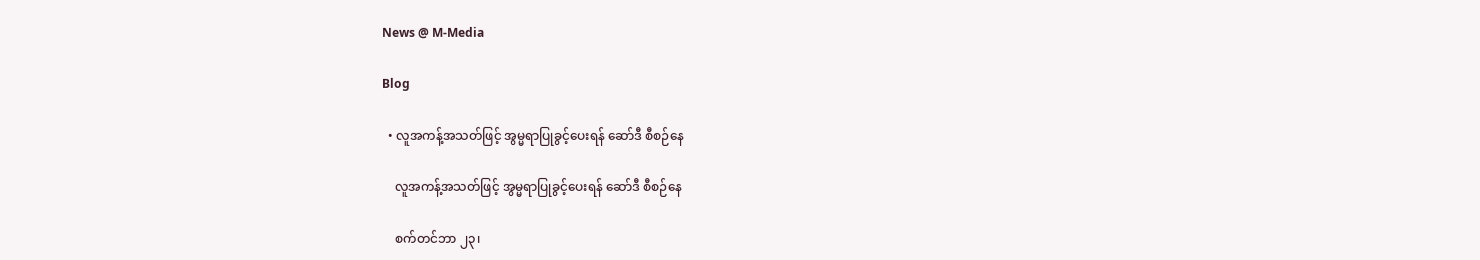News @ M-Media

Blog

  • လူအကန့်အသတ်ဖြင့် အွမ္မရာပြုခွင့်ပေးရန် ဆော်ဒီ စီစဉ်နေ

    လူအကန့်အသတ်ဖြင့် အွမ္မရာပြုခွင့်ပေးရန် ဆော်ဒီ စီစဉ်နေ

    စက်တင်ဘာ ၂၃၊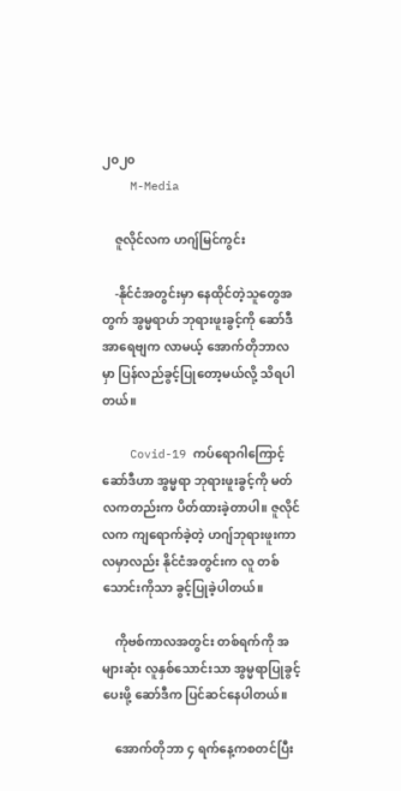၂၀၂၀
    M-Media

    ဇူလိုင်လက ဟဂျ်မြင်ကွင်း

    -နိုင်ငံအတွင်းမှာ နေထိုင်တဲ့သူတွေအတွက် အွမ္မရာဟ် ဘုရားဖူးခွင့်ကို ဆော်ဒီအာရေဗျက လာမယ့် အောက်တိုဘာလမှာ ပြန်လည်ခွင့်ပြုတော့မယ်လို့ သိရပါတယ်။

    Covid-19 ကပ်ရောဂါကြောင့် ဆော်ဒီဟာ အွမ္မရာ ဘုရားဖူးခွင့်ကို မတ်လကတည်းက ပိတ်ထားခဲ့တာပါ။ ဇူလိုင်လက ကျရောက်ခဲ့တဲ့ ဟဂျ်ဘုရားဖူးကာလမှာလည်း နိုင်ငံအတွင်းက လူ တစ်သောင်းကိုသာ ခွင့်ပြုခဲ့ပါတယ်။

    ကိုဗစ်ကာလအတွင်း တစ်ရက်ကို အများဆုံး လူနှစ်သောင်းသာ အွမ္မရာပြုခွင့်ပေးဖို့ ဆော်ဒီက ပြင်ဆင်နေပါတယ်။

    အောက်တိုဘာ ၄ ရက်နေ့ကစတင်ပြီး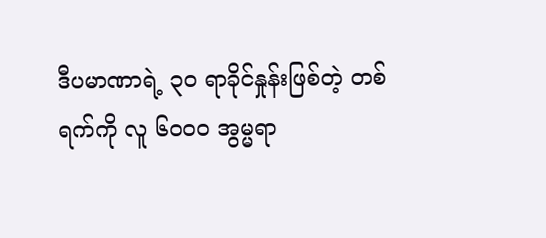ဒီပမာဏာရဲ့ ၃၀ ရာခိုင်နှုန်းဖြစ်တဲ့ တစ်ရက်ကို လူ ၆၀၀၀ အွမ္မရာ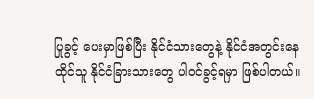ပြုခွင့် ပေးမှာဖြစ်ပြီး နိုင်ငံသားတွေနဲ့ နိုင်ငံအတွင်းနေထိုင်သူ နိုင်ငံခြားသားတွေ ပါဝင်ခွင့်ရမှာ ဖြစ်ပါတယ်။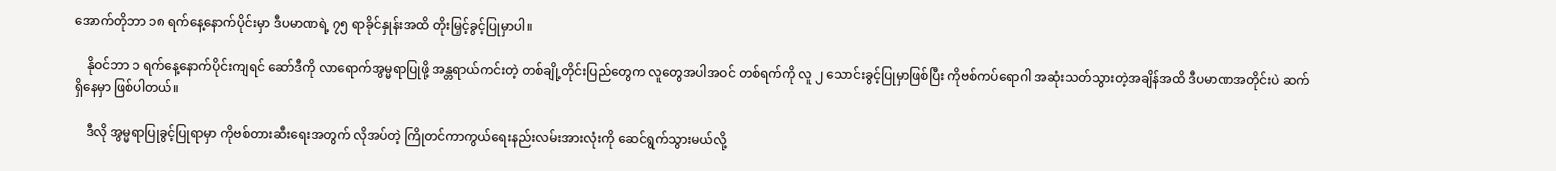အောက်တိုဘာ ၁၈ ရက်နေ့နောက်ပိုင်းမှာ ဒီပမာဏရဲ့ ၇၅ ရာခိုင်နှုန်းအထိ တိုးမြှင့်ခွင့်ပြုမှာပါ။

    နိုဝင်ဘာ ၁ ရက်နေ့နောက်ပိုင်းကျရင် ဆော်ဒီကို လာရောက်အွမ္မရာပြုဖို့ အန္တရာယ်ကင်းတဲ့ တစ်ချို့တိုင်းပြည်တွေက လူတွေအပါအဝင် တစ်ရက်ကို လူ ၂ သောင်းခွင့်ပြုမှာဖြစ်ပြီး ကိုဗစ်ကပ်ရောဂါ အဆုံးသတ်သွားတဲ့အချိန်အထိ ဒီပမာဏအတိုင်းပဲ ဆက်ရှိနေမှာ ဖြစ်ပါတယ်။

    ဒီလို အွမ္မရာပြုခွင့်ပြုရာမှာ ကိုဗစ်တားဆီးရေးအတွက် လိုအပ်တဲ့ ကြိုတင်ကာကွယ်ရေးနည်းလမ်းအားလုံးကို ဆေင်ရွက်သွားမယ်လို့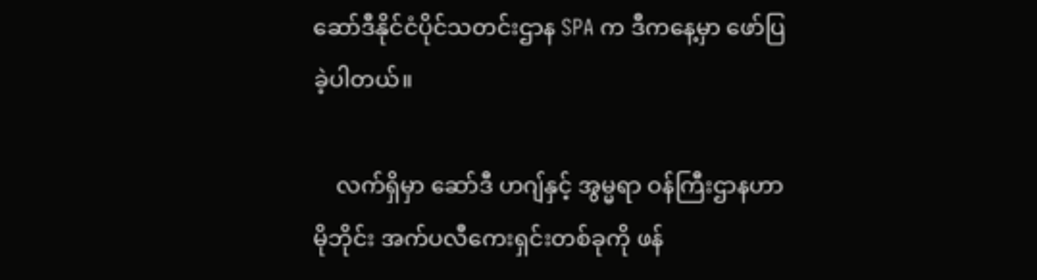ဆော်ဒီနိုင်ငံပိုင်သတင်းဌာန SPA က ဒီကနေ့မှာ ဖော်ပြခဲ့ပါတယ်။

    လက်ရှိမှာ ဆော်ဒီ ဟဂျ်နှင့် အွမ္မရာ ဝန်ကြီးဌာနဟာ မိုဘိုင်း အက်ပလီကေးရှင်းတစ်ခုကို ဖန်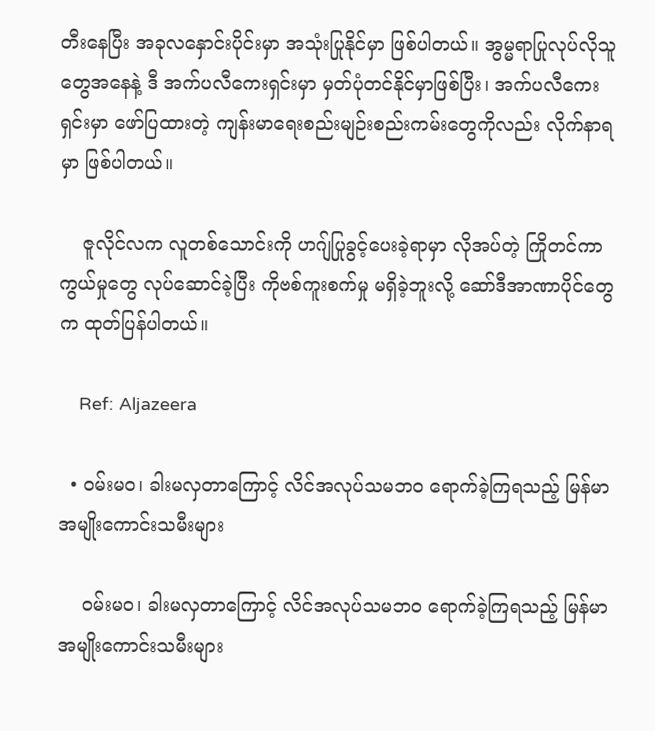တီးနေပြီး အခုလနှောင်းပိုင်းမှာ အသုံးပြုနိုင်မှာ ဖြစ်ပါတယ်။ အွမ္မရာပြုလုပ်လိုသူတွေအနေနဲ့ ဒီ အက်ပလီကေးရှင်းမှာ မှတ်ပုံတင်နိုင်မှာဖြစ်ပြီး၊ အက်ပလီကေးရှင်းမှာ ဖော်ပြထားတဲ့ ကျန်းမာရေးစည်းမျဉ်းစည်းကမ်းတွေကိုလည်း လိုက်နာရမှာ ဖြစ်ပါတယ်။

    ဇူလိုင်လက လူတစ်သောင်းကို ဟဂျ်ပြုခွင့်ပေးခဲ့ရာမှာ လိုအပ်တဲ့ ကြိုတင်ကာကွယ်မှုတွေ လုပ်ဆောင်ခဲ့ပြီး ကိုဗစ်ကူးစက်မှု မရှိခဲ့ဘူးလို့ ဆော်ဒီအာဏာပိုင်တွေက ထုတ်ပြန်ပါတယ်။

    Ref: Aljazeera

  • ဝမ်းမ၀၊ ခါးမလှတာကြောင့် လိင်အလုပ်သမဘ၀ ရောက်ခဲ့ကြရသည့် မြန်မာအမျိုးကောင်းသမီးများ

    ဝမ်းမ၀၊ ခါးမလှတာကြောင့် လိင်အလုပ်သမဘ၀ ရောက်ခဲ့ကြရသည့် မြန်မာအမျိုးကောင်းသမီးများ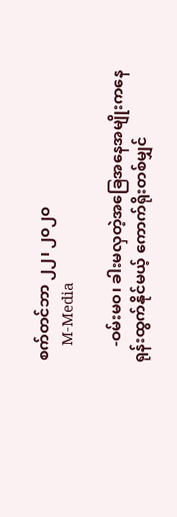စက်တင်ဘာ ၂၂၊ ၂၀၂၀
    M-Media

    -ဝမ်းမ၀၊ ခါးမလှတဲ့အခြေအနေအမျိုးကနေ ရုန်းထွက်နိုင်မယ့် ကောက်ရိုးတစ်မျှင်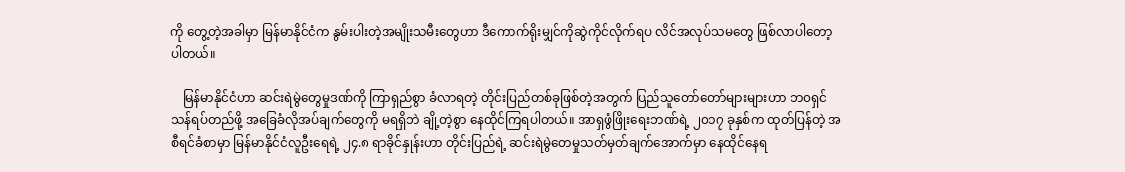ကို တွေ့တဲ့အခါမှာ မြန်မာနိုင်ငံက နွမ်းပါးတဲ့အမျိုးသမီးတွေဟာ ဒီကောက်ရိုးမျှင်ကိုဆွဲကိုင်လိုက်ရပ လိင်အလုပ်သမတွေ ဖြစ်လာပါတော့ပါတယ်။

    မြန်မာနိုင်ငံဟာ ဆင်းရဲမွဲတွေမှုဒဏ်ကို ကြာရှည်စွာ ခံလာရတဲ့ တိုင်းပြည်တစ်ခုဖြစ်တဲ့အတွက် ပြည်သူတော်တော်များများဟာ ဘ၀ရှင်သန်ရပ်တည်ဖို့ အခြေခံလိုအပ်ချက်တွေကို မရရှိဘဲ ချို့တဲ့စွာ နေထိုင်ကြရပါတယ်။ အာရှဖွံဖြိုးရေးဘဏ်ရဲ့ ၂၀၁၇ ခုနှစ်က ထုတ်ပြန်တဲ့ အစီရင်ခံစာမှာ မြန်မာနိုင်ငံလူဦးရေရဲ့ ၂၄.၈ ရာခိုင်နှုန်းဟာ တိုင်းပြည်ရဲ့ ဆင်းရဲမွဲတေမှုသတ်မှတ်ချက်အောက်မှာ နေထိုင်နေရ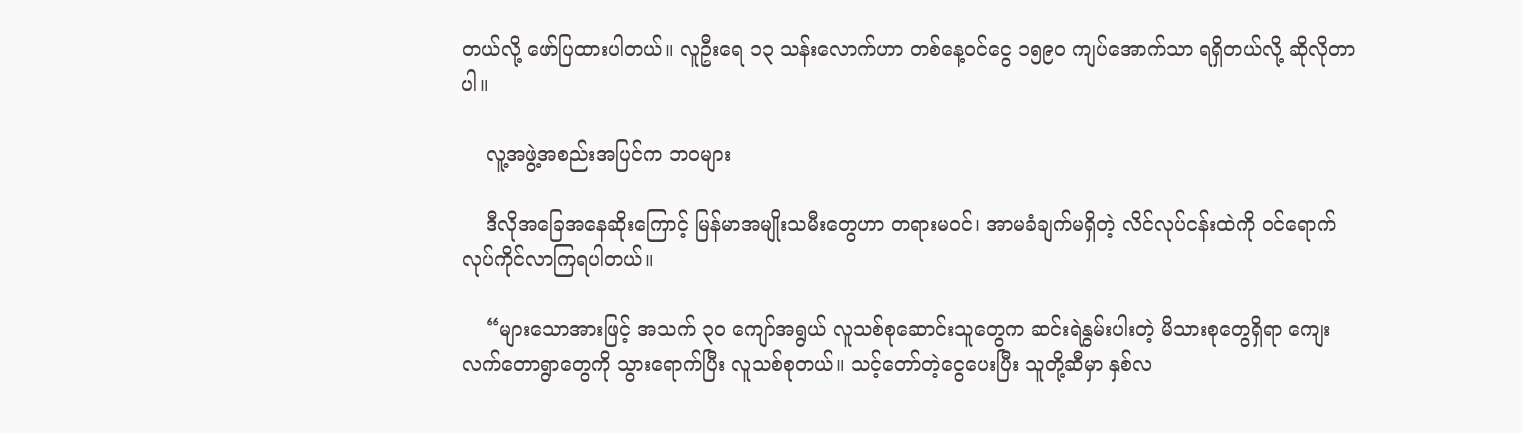တယ်လို့ ဖော်ပြထားပါတယ်။ လူဦးရေ ၁၃ သန်းလောက်ဟာ တစ်နေ့ဝင်ငွေ ၁၅၉၀ ကျပ်အောက်သာ ရရှိတယ်လို့ ဆိုလိုတာပါ။

    လူ့အဖွဲ့အစည်းအပြင်က ဘ၀များ

    ဒီလိုအခြေအနေဆိုးကြောင့် မြန်မာအမျိုးသမီးတွေဟာ တရားမဝင်၊ အာမခံချက်မရှိတဲ့ လိင်လုပ်ငန်းထဲကို ဝင်ရောက်လုပ်ကိုင်လာကြရပါတယ်။

    “များသောအားဖြင့် အသက် ၃၀ ကျော်အရွယ် လူသစ်စုဆောင်းသူတွေက ဆင်းရဲနွမ်းပါးတဲ့ မိသားစုတွေရှိရာ ကျေးလက်တောရွာတွေကို သွားရောက်ပြီး လူသစ်စုတယ်။ သင့်တော်တဲ့ငွေပေးပြီး သူတို့ဆီမှာ နှစ်လ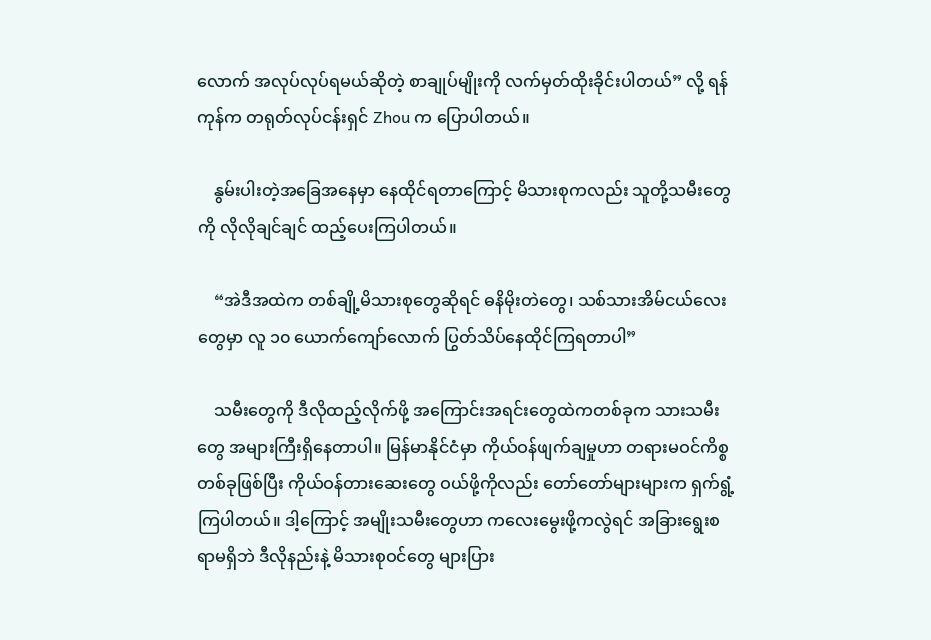လောက် အလုပ်လုပ်ရမယ်ဆိုတဲ့ စာချုပ်မျိုးကို လက်မှတ်ထိုးခိုင်းပါတယ်” လို့ ရန်ကုန်က တရုတ်လုပ်ငန်းရှင် Zhou က ပြောပါတယ်။

    နွမ်းပါးတဲ့အခြေအနေမှာ နေထိုင်ရတာကြောင့် မိသားစုကလည်း သူတို့သမီးတွေကို လိုလိုချင်ချင် ထည့်ပေးကြပါတယ်။

    “အဲဒီအထဲက တစ်ချို့မိသားစုတွေဆိုရင် ဓနိမိုးတဲတွေ၊ သစ်သားအိမ်ငယ်လေးတွေမှာ လူ ၁၀ ယောက်ကျော်လောက် ပြွတ်သိပ်နေထိုင်ကြရတာပါ”

    သမီးတွေကို ဒီလိုထည့်လိုက်ဖို့ အကြောင်းအရင်းတွေထဲကတစ်ခုက သားသမီးတွေ အများကြီးရှိနေတာပါ။ မြန်မာနိုင်ငံမှာ ကိုယ်ဝန်ဖျက်ချမှုဟာ တရားမဝင်ကိစ္စတစ်ခုဖြစ်ပြီး ကိုယ်ဝန်တားဆေးတွေ ဝယ်ဖို့ကိုလည်း တော်တော်များများက ရှက်ရွံ့ကြပါတယ်။ ဒါ့ကြောင့် အမျိုးသမီးတွေဟာ ကလေးမွေးဖို့ကလွဲရင် အခြားရွေးစရာမရှိဘဲ ဒီလိုနည်းနဲ့ မိသားစုဝင်တွေ များပြား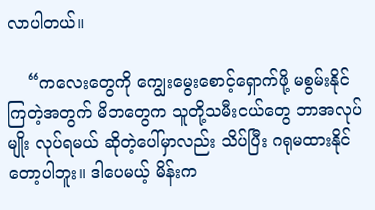လာပါတယ်။

    “ကလေးတွေကို ကျွေးမွေးစောင့်ရှောက်ဖို့ မစွမ်းနိုင်ကြတဲ့အတွက် မိဘတွေက သူတို့သမီးငယ်တွေ ဘာအလုပ်မျိုး လုပ်ရမယ် ဆိုတဲ့ပေါ်မှာလည်း သိပ်ပြီး ဂရုမထားနိုင်တော့ပါဘူး။ ဒါပေမယ့် မိန်းက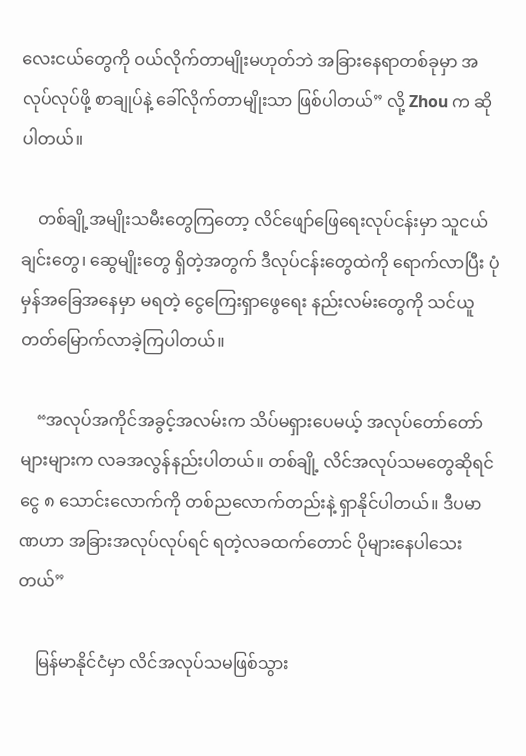လေးငယ်တွေကို ဝယ်လိုက်တာမျိုးမဟုတ်ဘဲ အခြားနေရာတစ်ခုမှာ အလုပ်လုပ်ဖို့ စာချုပ်နဲ့ ခေါ်လိုက်တာမျိုးသာ ဖြစ်ပါတယ်” လို့ Zhou က ဆိုပါတယ်။

    တစ်ချို့အမျိုးသမီးတွေကြတော့ လိင်ဖျော်ဖြေရေးလုပ်ငန်းမှာ သူငယ်ချင်းတွေ၊ ဆွေမျိုးတွေ ရှိတဲ့အတွက် ဒီလုပ်ငန်းတွေထဲကို ရောက်လာပြီး ပုံမှန်အခြေအနေမှာ မရတဲ့ ငွေကြေးရှာဖွေရေး နည်းလမ်းတွေကို သင်ယူတတ်မြောက်လာခဲ့ကြပါတယ်။

    “အလုပ်အကိုင်အခွင့်အလမ်းက သိပ်မရှားပေမယ့် အလုပ်တော်တော်များများက လခအလွန်နည်းပါတယ်။ တစ်ချို့ လိင်အလုပ်သမတွေဆိုရင် ငွေ ၈ သောင်းလောက်ကို တစ်ညလောက်တည်းနဲ့ ရှာနိုင်ပါတယ်။ ဒီပမာဏဟာ အခြားအလုပ်လုပ်ရင် ရတဲ့လခထက်တောင် ပိုများနေပါသေးတယ်”

    မြန်မာနိုင်ငံမှာ လိင်အလုပ်သမဖြစ်သွား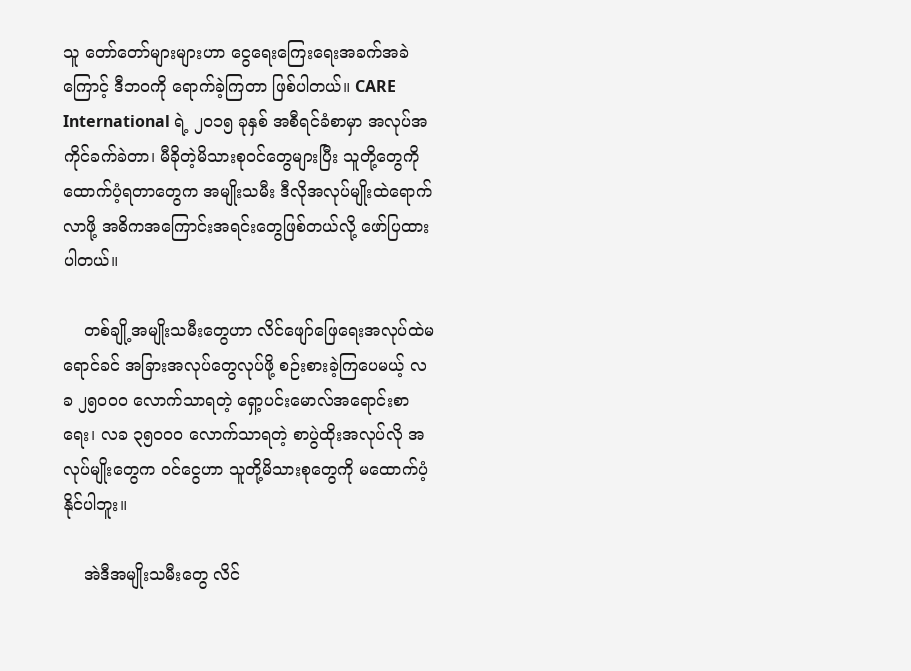သူ တော်တော်များများဟာ ငွေရေးကြေးရေးအခက်အခဲကြောင့် ဒီဘ၀ကို ရောက်ခဲ့ကြတာ ဖြစ်ပါတယ်။ CARE International ရဲ့ ၂၀၁၅ ခုနှစ် အစီရင်ခံစာမှာ အလုပ်အကိုင်ခက်ခဲတာ၊ မီခိုတဲ့မိသားစုဝင်တွေများပြီး သူတို့တွေကို ထောက်ပံ့ရတာတွေက အမျိုးသမီး ဒီလိုအလုပ်မျိုးထဲရောက်လာဖို့ အဓိကအကြောင်းအရင်းတွေဖြစ်တယ်လို့ ဖော်ပြထားပါတယ်။

    တစ်ချို့အမျိုးသမီးတွေဟာ လိင်ဖျော်ဖြေရေးအလုပ်ထဲမရောင်ခင် အခြားအလုပ်တွေလုပ်ဖို့ စဉ်းစားခဲ့ကြပေမယ့် လခ ၂၅၀၀၀ လောက်သာရတဲ့ ရှော့ပင်းမောလ်အရောင်းစာရေး၊ လခ ၃၅၀၀၀ လောက်သာရတဲ့ စာပွဲထိုးအလုပ်လို အလုပ်မျိုးတွေက ဝင်ငွေဟာ သူတို့မိသားစုတွေကို မထောက်ပံ့နိုင်ပါဘူး။

    အဲဒီအမျိုးသမီးတွေ လိင်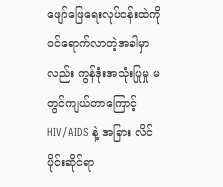ဖျော်ဖြေရေးလုပ်ငန်းထဲကို ဝင်ရောက်လာတဲ့အခါမှာလည်း ကွန်ဒုံးအသုံးပြုမှု မတွင်ကျယ်တာကြောင့် HIV/AIDS နဲ့ အခြား လိင်ပိုင်းဆိုင်ရာ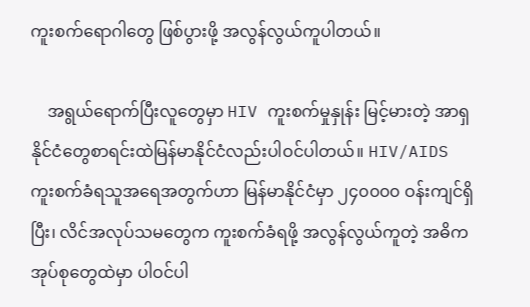ကူးစက်ရောဂါတွေ ဖြစ်ပွားဖို့ အလွန်လွယ်ကူပါတယ်။

    အရွယ်ရောက်ပြီးလူတွေမှာ HIV ကူးစက်မှုနှုန်း မြင့်မားတဲ့ အာရှနိုင်ငံတွေစာရင်းထဲမြန်မာနိုင်ငံလည်းပါဝင်ပါတယ်။ HIV/AIDS ကူးစက်ခံရသူအရေအတွက်ဟာ မြန်မာနိုင်ငံမှာ ၂၄၀၀၀၀ ဝန်းကျင်ရှိပြီး၊ လိင်အလုပ်သမတွေက ကူးစက်ခံရဖို့ အလွန်လွယ်ကူတဲ့ အဓိကအုပ်စုတွေထဲမှာ ပါဝင်ပါ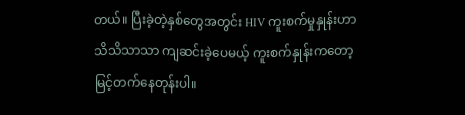တယ်။ ပြီးခဲ့တဲ့နှစ်တွေအတွင်း HIV ကူးစက်မှုနှုန်းဟာ သိသိသာသာ ကျဆင်းခဲ့ပေမယ့် ကူးစက်နှုန်းကတော့ မြင့်တက်နေတုန်းပါ။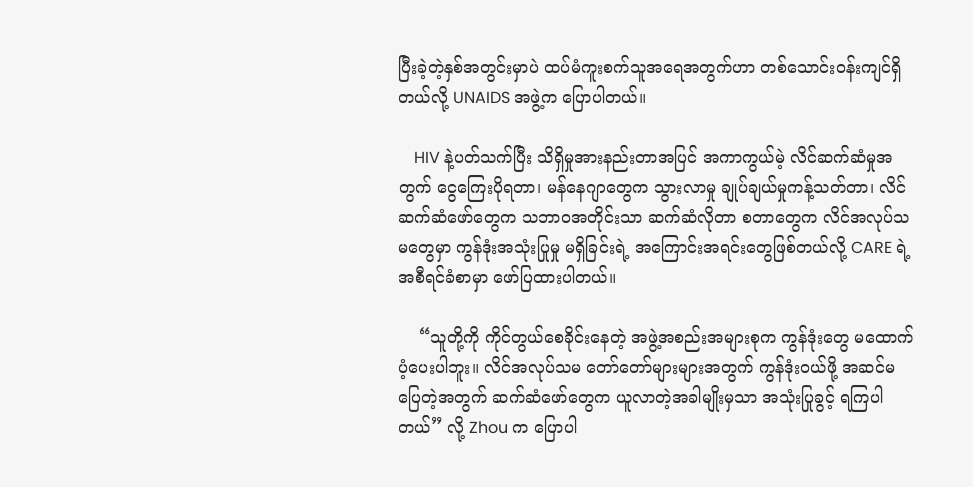ပြီးခဲ့တဲ့နှစ်အတွင်းမှာပဲ ထပ်မံကူးစက်သူအရေအတွက်ဟာ တစ်သောင်းဝန်းကျင်ရှိတယ်လို့ UNAIDS အဖွဲ့က ပြောပါတယ်။

    HIV နဲ့ပတ်သက်ပြီး သိရှိမှုအားနည်းတာအပြင် အကာကွယ်မဲ့ လိင်ဆက်ဆံမှုအတွက် ငွေကြေးပိုရတာ၊ မန်နေဂျာတွေက သွားလာမှု ချုပ်ချယ်မှုကန့်သတ်တာ၊ လိင်ဆက်ဆံဖော်တွေက သဘာ၀အတိုင်းသာ ဆက်ဆံလိုတာ စတာတွေက လိင်အလုပ်သမတွေမှာ ကွန်ဒုံးအသုံးပြုမှု မရှိခြင်းရဲ့ အကြောင်းအရင်းတွေဖြစ်တယ်လို့ CARE ရဲ့ အစီရင်ခံစာမှာ ဖော်ပြထားပါတယ်။

    “သူတို့ကို ကိုင်တွယ်စေခိုင်းနေတဲ့ အဖွဲ့အစည်းအများစုက ကွန်ဒုံးတွေ မထောက်ပံ့ပေးပါဘူး။ လိင်အလုပ်သမ တော်တော်များများအတွက် ကွန်ဒုံးဝယ်ဖို့ အဆင်မပြေတဲ့အတွက် ဆက်ဆံဖော်တွေက ယူလာတဲ့အခါမျိုးမှသာ အသုံးပြုခွင့် ရကြပါတယ်” လို့ Zhou က ပြောပါ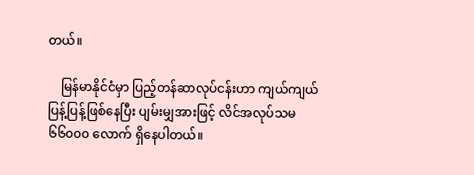တယ်။

    မြန်မာနိုင်ငံမှာ ပြည့်တန်ဆာလုပ်ငန်းဟာ ကျယ်ကျယ်ပြန့်ပြန့်ဖြစ်နေပြီး ပျမ်းမျှအားဖြင့် လိင်အလုပ်သမ ၆၆၀၀၀ လောက် ရှိနေပါတယ်။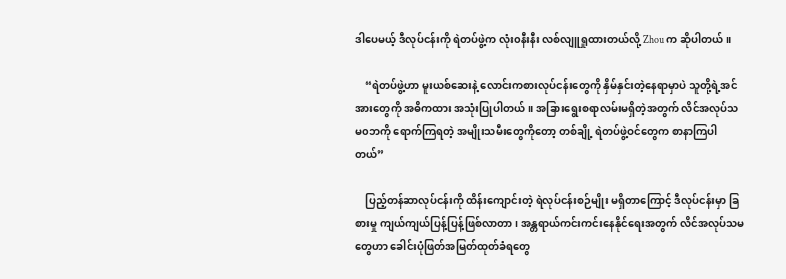ဒါပေမယ့် ဒီလုပ်ငန်းကို ရဲတပ်ဖွဲ့က လုံး၀နီးနီး လစ်လျူရှုထားတယ်လို့ Zhou က ဆိုပါတယ်။

    “ရဲတပ်ဖွဲ့ဟာ မူးယစ်ဆေးနဲ့ လောင်းကစားလုပ်ငန်းတွေကို နှိမ်နှင်းတဲ့နေရာမှာပဲ သူတို့ရဲ့အင်အားတွေကို အဓိကထား အသုံးပြုပါတယ်။ အခြားရွေးစရာလမ်းမရှိတဲ့အတွက် လိင်အလုပ်သမ၀ဘကို ရောက်ကြရတဲ့ အမျိုးသမီးတွေကိုတော့ တစ်ချို့ ရဲတပ်ဖွဲ့ဝင်တွေက စာနာကြပါတယ်”

    ပြည့်တန်ဆာလုပ်ငန်းကို ထိန်းကျောင်းတဲ့ ရဲလုပ်ငန်းစဉ်မျိုး မရှိတာကြောင့် ဒီလုပ်ငန်းမှာ ခြစားမှု ကျယ်ကျယ်ပြန့်ပြန့်ဖြစ်လာတာ၊ အန္တရာယ်ကင်းကင်းနေနိုင်ရေးအတွက် လိင်အလုပ်သမတွေဟာ ခေါင်းပုံဖြတ်အမြတ်ထုတ်ခံရတွေ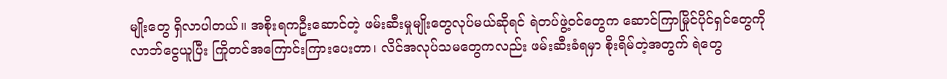မျိုးတွေ ရှိလာပါတယ်။ အစိုးရကဦးဆောင်တဲ့ ဖမ်းဆီးမှုမျိုးတွေလုပ်မယ်ဆိုရင် ရဲတပ်ဖွဲ့ဝင်တွေက ဆောင်ကြာမြိုင်ပိုင်ရှင်တွေကို လာဘ်ငွေယူပြီး ကြိုတင်အကြောင်းကြားပေးတာ၊ လိင်အလုပ်သမတွေကလည်း ဖမ်းဆီးခံရမှာ စိုးရိမ်တဲ့အတွက် ရဲတွေ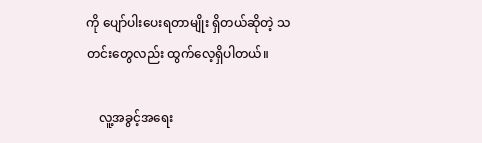ကို ပျော်ပါးပေးရတာမျိုး ရှိတယ်ဆိုတဲ့ သတင်းတွေလည်း ထွက်လေ့ရှိပါတယ်။

    လူ့အခွင့်အရေး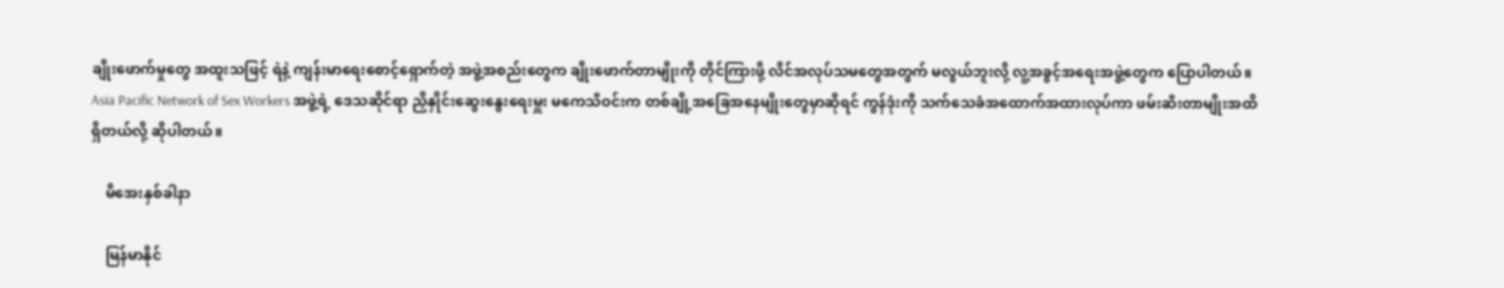ချိုးဖောက်မှုတွေ အထူးသဖြင့် ရဲနဲ့ ကျန်းမာရေးစောင့်ရှောက်တဲ့ အဖွဲ့အစည်းတွေက ချိုးဖောက်တာမျိုးကို တိုင်ကြားဖို့ လိင်အလုပ်သမတွေအတွက် မလွယ်ဘူးလို့ လူ့အခွင့်အရေးအဖွဲ့တွေက ပြောပါတယ်။ Asia Pacific Network of Sex Workers အဖွဲ့ရဲ့ ဒေသဆိုင်ရာ ညှိနှိုင်းဆွေးနွေးရေးမှူး မကေသီဝင်းက တစ်ချို့အခြေအနေမျိုးတွေမှာဆိုရင် ကွန်ဒုံးကို သက်သေခံအထောက်အထားလုပ်ကာ ဖမ်းဆီးတာမျိုးအထိ ရှိတယ်လို့ ဆိုပါတယ်။

    မိအေးနှစ်ခါနာ

    မြန်မာနိုင်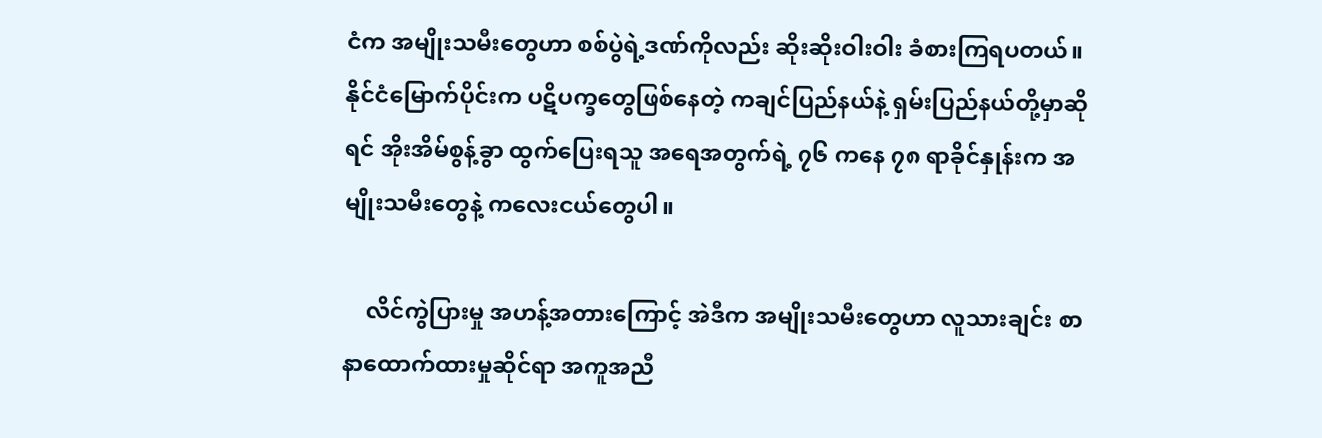ငံက အမျိုးသမီးတွေဟာ စစ်ပွဲရဲ့ဒဏ်ကိုလည်း ဆိုးဆိုးဝါးဝါး ခံစားကြရပတယ်။ နိုင်ငံမြောက်ပိုင်းက ပဋိပက္ခတွေဖြစ်နေတဲ့ ကချင်ပြည်နယ်နဲ့ ရှမ်းပြည်နယ်တို့မှာဆိုရင် အိုးအိမ်စွန့်ခွာ ထွက်ပြေးရသူ အရေအတွက်ရဲ့ ၇၆ ကနေ ၇၈ ရာခိုင်နှုန်းက အမျိုးသမီးတွေနဲ့ ကလေးငယ်တွေပါ။

    လိင်ကွဲပြားမှု အဟန့်အတားကြောင့် အဲဒီက အမျိုးသမီးတွေဟာ လူသားချင်း စာနာထောက်ထားမှုဆိုင်ရာ အကူအညီ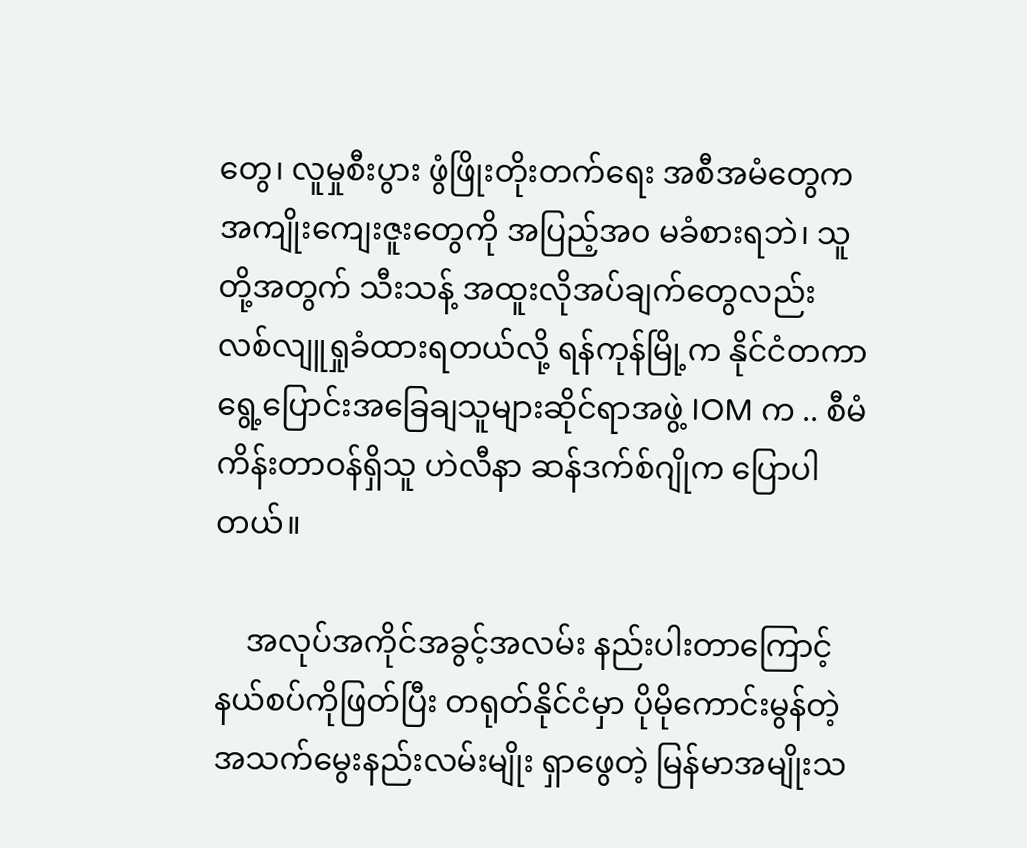တွေ၊ လူမှုစီးပွား ဖွံဖြိုးတိုးတက်ရေး အစီအမံတွေက အကျိုးကျေးဇူးတွေကို အပြည့်အ၀ မခံစားရဘဲ၊ သူတို့အတွက် သီးသန့် အထူးလိုအပ်ချက်တွေလည်း လစ်လျူရှုခံထားရတယ်လို့ ရန်ကုန်မြို့က နိုင်ငံတကာ ရွေ့ပြောင်းအခြေချသူများဆိုင်ရာအဖွဲ့ IOM က .. စီမံကိန်းတာဝန်ရှိသူ ဟဲလီနာ ဆန်ဒက်စ်ဂျိုက ပြောပါတယ်။

    အလုပ်အကိုင်အခွင့်အလမ်း နည်းပါးတာကြောင့် နယ်စပ်ကိုဖြတ်ပြီး တရုတ်နိုင်ငံမှာ ပိုမိုကောင်းမွန်တဲ့ အသက်မွေးနည်းလမ်းမျိုး ရှာဖွေတဲ့ မြန်မာအမျိုးသ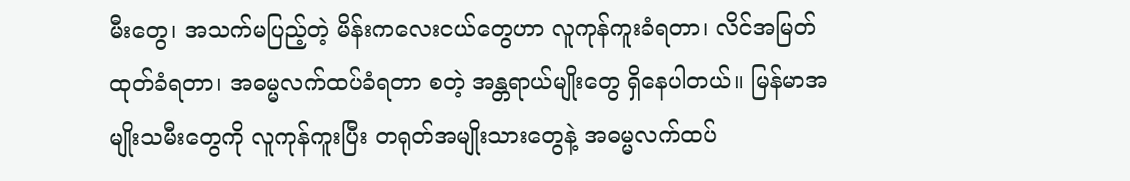မီးတွေ၊ အသက်မပြည့်တဲ့ မိန်းကလေးငယ်တွေဟာ လူကုန်ကူးခံရတာ၊ လိင်အမြတ်ထုတ်ခံရတာ၊ အဓမ္မလက်ထပ်ခံရတာ စတဲ့ အန္တရာယ်မျိုးတွေ ရှိနေပါတယ်။ မြန်မာအမျိုးသမီးတွေကို လူကုန်ကူးပြီး တရုတ်အမျိုးသားတွေနဲ့ အဓမ္မလက်ထပ်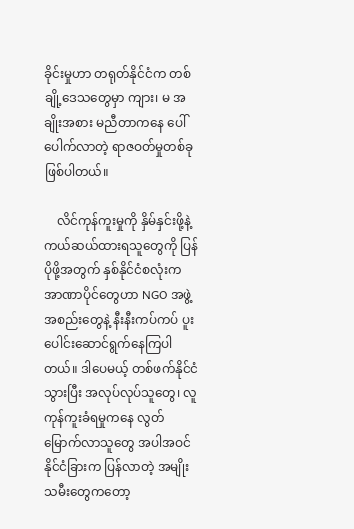ခိုင်းမှုဟာ တရုတ်နိုင်ငံက တစ်ချို့ဒေသတွေမှာ ကျား၊ မ အချိုးအစား မညီတာကနေ ပေါ်ပေါက်လာတဲ့ ရာဇဝတ်မှုတစ်ခု ဖြစ်ပါတယ်။

    လိင်ကုန်ကူးမှုကို နှိမ်နှင်းဖို့နဲ့ ကယ်ဆယ်ထားရသူတွေကို ပြန်ပိုဖို့အတွက် နှစ်နိုင်ငံစလုံးက အာဏာပိုင်တွေဟာ NGO အဖွဲ့အစည်းတွေနဲ့ နီးနီးကပ်ကပ် ပူးပေါင်းဆောင်ရွက်နေကြပါတယ်။ ဒါပေမယ့် တစ်ဖက်နိုင်ငံသွားပြီး အလုပ်လုပ်သူတွေ၊ လူကုန်ကူးခံရမှုကနေ လွတ်မြောက်လာသူတွေ အပါအဝင် နိုင်ငံခြားက ပြန်လာတဲ့ အမျိုးသမီးတွေကတော့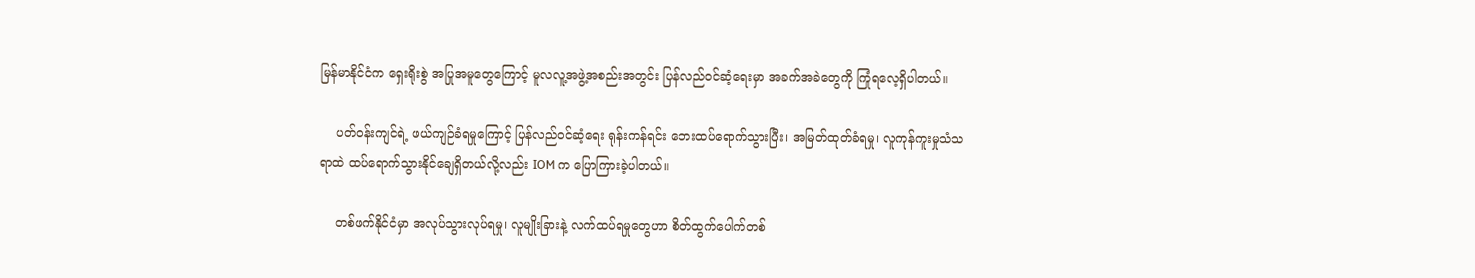မြန်မာနိုင်ငံက ရှေးရိုးစွဲ အပြုအမူတွေကြောင့် မူလလူ့အဖွဲ့အစည်းအတွင်း ပြန်လည်ဝင်ဆံ့ရေးမှာ အခက်အခဲတွေကို ကြုံရလေ့ရှိပါတယ်။

    ပတ်ဝန်းကျင်ရဲ့ ဖယ်ကျဉ်ခံရမှုကြောင့် ပြန်လည်ဝင်ဆံ့ရေး ရုန်းကန်ရင်း ဘေးထပ်ရောက်သွားပြီး၊ အမြတ်ထုတ်ခံရမှု၊ လူကုန်ကူးမှုသံသရာထဲ ထပ်ရောက်သွားနိုင်ချေရှိတယ်လို့လည်း IOM က ပြောကြားခဲ့ပါတယ်။

    တစ်ဖက်နိုင်ငံမှာ အလုပ်သွားလုပ်ရမှု၊ လူမျိုးခြားနဲ့ လက်ထပ်ရမှုတွေဟာ စိတ်ထွက်ပေါက်တစ်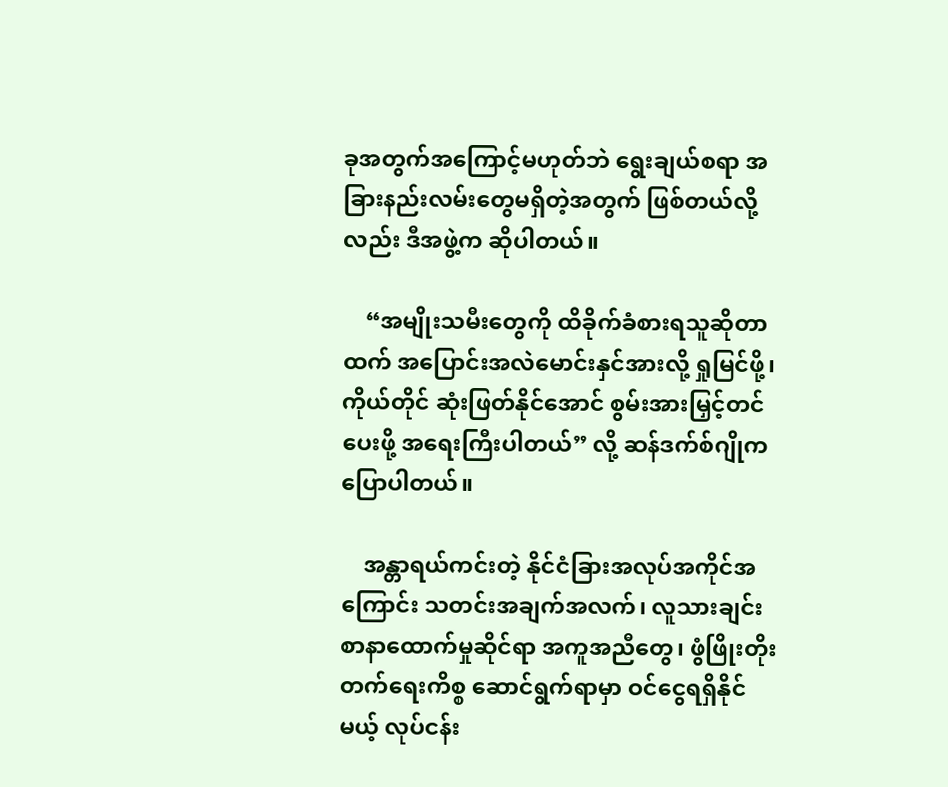ခုအတွက်အကြောင့်မဟုတ်ဘဲ ရွေးချယ်စရာ အခြားနည်းလမ်းတွေမရှိတဲ့အတွက် ဖြစ်တယ်လို့လည်း ဒီအဖွဲ့က ဆိုပါတယ်။

    “အမျိုးသမီးတွေကို ထိခိုက်ခံစားရသူဆိုတာထက် အပြောင်းအလဲမောင်းနှင်အားလို့ ရှုမြင်ဖို့၊ ကိုယ်တိုင် ဆုံးဖြတ်နိုင်အောင် စွမ်းအားမြှင့်တင်ပေးဖို့ အရေးကြီးပါတယ်” လို့ ဆန်ဒက်စ်ဂျိုက ပြောပါတယ်။

    အန္တာရယ်ကင်းတဲ့ နိုင်ငံခြားအလုပ်အကိုင်အကြောင်း သတင်းအချက်အလက်၊ လူသားချင်းစာနာထောက်မှုဆိုင်ရာ အကူအညီတွေ၊ ဖွံဖြိုးတိုးတက်ရေးကိစ္စ ဆောင်ရွက်ရာမှာ ဝင်ငွေရရှိနိုင်မယ့် လုပ်ငန်း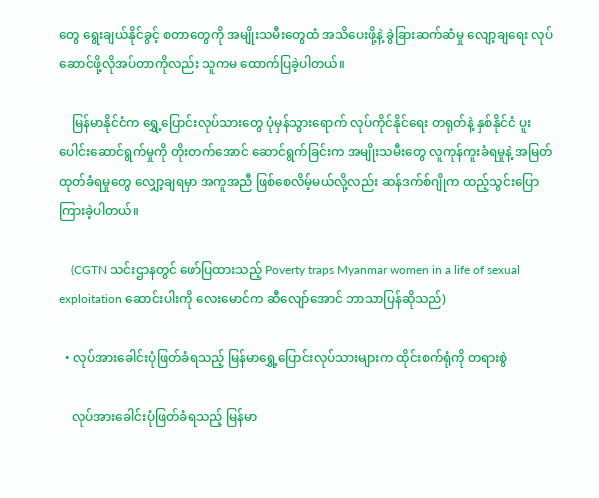တွေ ရွေးချယ်နိုင်ခွင့် စတာတွေကို အမျိုးသမီးတွေထံ အသိပေးဖို့နဲ့ ခွဲခြားဆက်ဆံမှု လျော့ချရေး လုပ်ဆောင်ဖို့လိုအပ်တာကိုလည်း သူကမ ထောက်ပြခဲ့ပါတယ်။

    မြန်မာနိုင်ငံက ရွှေ့ပြောင်းလုပ်သားတွေ ပုံမှန်သွားရောက် လုပ်ကိုင်နိုင်ရေး တရုတ်နဲ့ နှစ်နိုင်ငံ ပူးပေါင်းဆောင်ရွက်မှုကို တိုးတက်အောင် ဆောင်ရွက်ခြင်းက အမျိုးသမီးတွေ လူကုန်ကူးခံရမှုနဲ့ အမြတ်ထုတ်ခံရမှုတွေ လျှော့ချရမှာ အကူအညီ ဖြစ်စေလိမ့်မယ်လို့လည်း ဆန်ဒက်စ်ဂျိုက ထည့်သွင်းပြောကြားခဲ့ပါတယ်။

    (CGTN သင်းဌာနတွင် ဖော်ပြထားသည့် Poverty traps Myanmar women in a life of sexual exploitation ဆောင်းပါးကို လေးမောင်က ဆီလျော်အောင် ဘာသာပြန်ဆိုသည်)

  • လုပ်အားခေါင်းပုံဖြတ်ခံရသည့် မြန်မာရွှေ့ပြောင်းလုပ်သားများက ထိုင်းစက်ရုံကို တရားစွဲ

    လုပ်အားခေါင်းပုံဖြတ်ခံရသည့် မြန်မာ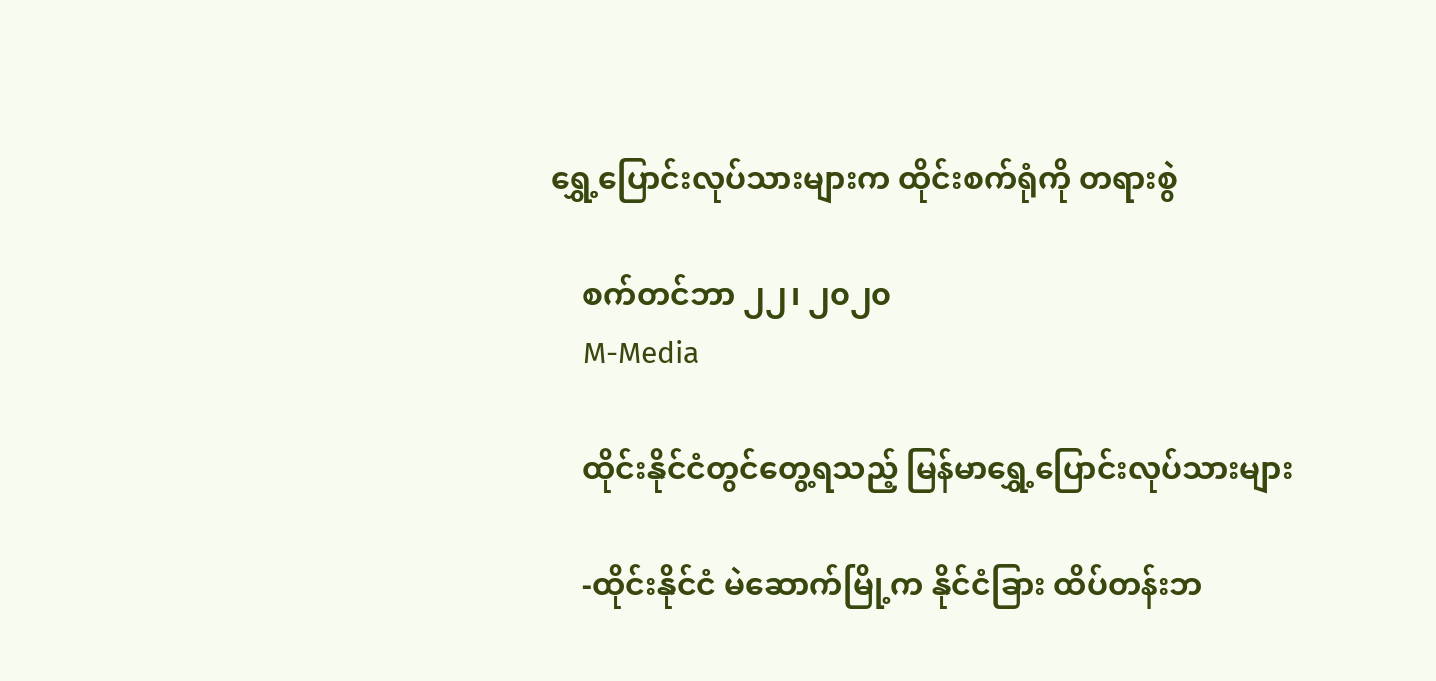ရွှေ့ပြောင်းလုပ်သားများက ထိုင်းစက်ရုံကို တရားစွဲ

    စက်တင်ဘာ ၂၂၊ ၂၀၂၀
    M-Media

    ထိုင်းနိုင်ငံတွင်တွေ့ရသည့် မြန်မာရွှေ့ပြောင်းလုပ်သားများ

    -ထိုင်းနိုင်ငံ မဲဆောက်မြို့က နိုင်ငံခြား ထိပ်တန်းဘ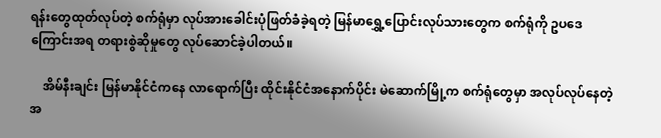ရန်းတွေထုတ်လုပ်တဲ့ စက်ရုံမှာ လုပ်အားခေါင်းပုံဖြတ်ခံခဲ့ရတဲ့ မြန်မာရွှေ့ပြောင်းလုပ်သားတွေက စက်ရုံကို ဥပဒေကြောင်းအရ တရားစွဲဆိုမှုတွေ လုပ်ဆောင်ခဲ့ပါတယ်။

    အိမ်နီးချင်း မြန်မာနိုင်ငံကနေ လာရောက်ပြီး ထိုင်းနိုင်ငံအနောက်ပိုင်း မဲဆောက်မြို့က စက်ရုံတွေမှာ အလုပ်လုပ်နေတဲ့ အ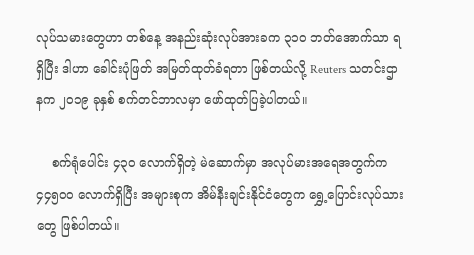လုပ်သမားတွေဟာ တစ်နေ့ အနည်းဆုံးလုပ်အားခက ၃၁၀ ဘတ်အောက်သာ ရရှိပြီး ဒါဟာ ခေါင်းပုံဖြတ် အမြတ်ထုတ်ခံရတာ ဖြစ်တယ်လို့ Reuters သတင်းဌာနက ၂၀၁၉ ခုနှစ် စက်တင်ဘာလမှာ ဖော်ထုတ်ပြခဲ့ပါတယ်။

    စက်ရုံပေါင်း ၄၃၀ လောက်ရှိတဲ့ မဲဆောက်မှာ အလုပ်မားအရေအတွက်က ၄၄၅၀၀ လောက်ရှိပြီး အများစုက အိမ်နီးချင်းနိုင်ငံတွေက ရွှေ့ပြောင်းလုပ်သားတွေ ဖြစ်ပါတယ်။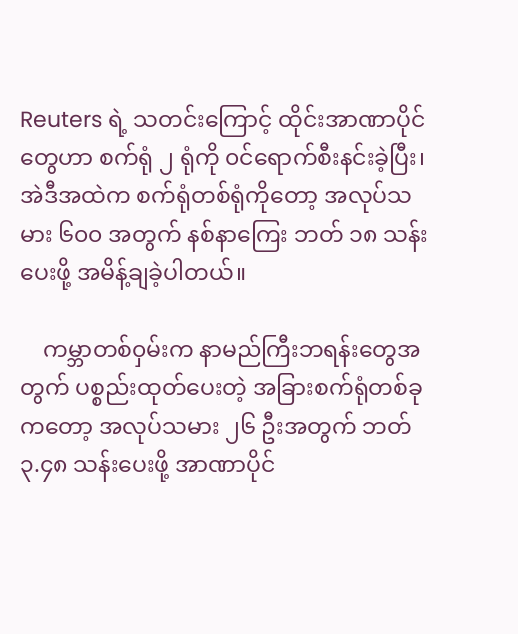Reuters ရဲ့ သတင်းကြောင့် ထိုင်းအာဏာပိုင်တွေဟာ စက်ရုံ ၂ ရုံကို ၀င်ရောက်စီးနင်းခဲ့ပြီး၊ အဲဒီအထဲက စက်ရုံတစ်ရုံကိုတော့ အလုပ်သမား ၆၀၀ အတွက် နစ်နာကြေး ဘတ် ၁၈ သန်းပေးဖို့ အမိန့်ချခဲ့ပါတယ်။

    ကမ္ဘာတစ်၀ှမ်းက နာမည်ကြီးဘရန်းတွေအတွက် ပစ္စည်းထုတ်ပေးတဲ့ အခြားစက်ရုံတစ်ခုကတော့ အလုပ်သမား ၂၆ ဦးအတွက် ဘတ် ၃.၄၈ သန်းပေးဖို့ အာဏာပိုင်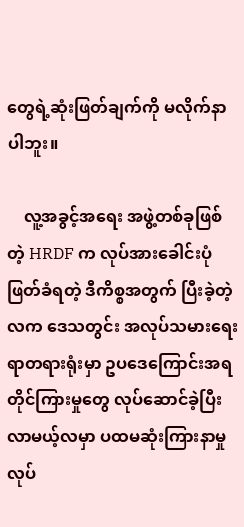တွေရဲ့ဆုံးဖြတ်ချက်ကို မလိုက်နာပါဘူး။

    လူ့အခွင့်အရေး အဖွဲ့တစ်ခုဖြစ်တဲ့ HRDF က လုပ်အားခေါင်းပုံဖြတ်ခံရတဲ့ ဒီကိစ္စအတွက် ပြီးခဲ့တဲ့လက ဒေသတွင်း အလုပ်သမားရေးရာတရားရုံးမှာ ဥပဒေကြောင်းအရ တိုင်ကြားမှုတွေ လုပ်ဆောင်ခဲ့ပြီး လာမယ့်လမှာ ပထမဆုံးကြားနာမှု လုပ်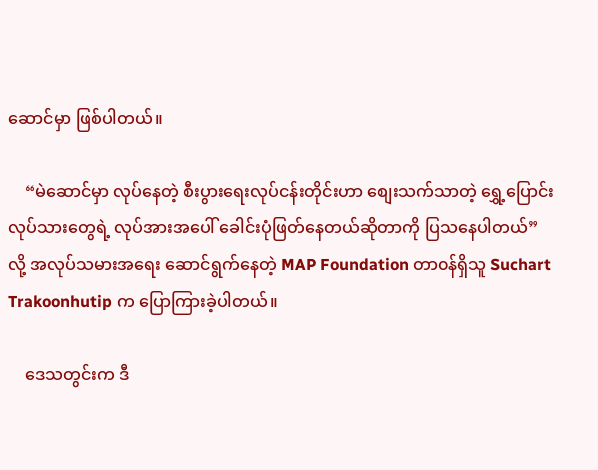ဆောင်မှာ ဖြစ်ပါတယ်။

    “မဲဆောင်မှာ လုပ်နေတဲ့ စီးပွားရေးလုပ်ငန်းတိုင်းဟာ စျေးသက်သာတဲ့ ရွှေ့ပြောင်းလုပ်သားတွေရဲ့ လုပ်အားအပေါ် ခေါင်းပုံဖြတ်နေတယ်ဆိုတာကို ပြသနေပါတယ်” လို့ အလုပ်သမားအရေး ဆောင်ရွက်နေတဲ့ MAP Foundation တာ၀န်ရှိသူ Suchart Trakoonhutip က ပြောကြားခဲ့ပါတယ်။

    ဒေသတွင်းက ဒီ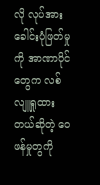လို လုပ်အားခေါင်းပုံဖြတ်မှုကို အာဏာပိုင်တွေက လစ်လျူရှုထားတယ်ဆိုတဲ့ ၀ေဖန်မှုတွကို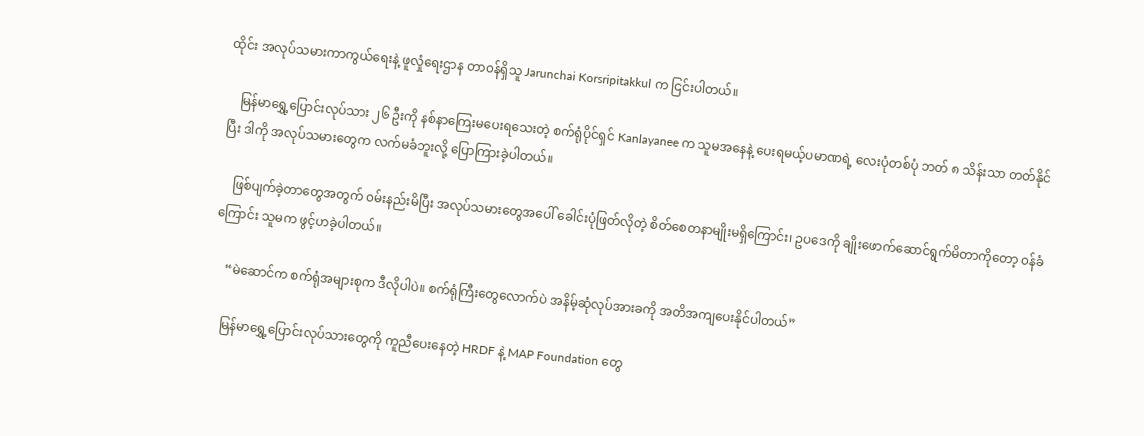ထိုင်း အလုပ်သမားကာကွယ်ရေးနဲ့ ဖူလှုံရေးဌာန တာ၀န်ရှိသူ Jarunchai Korsripitakkul က ငြင်းပါတယ်။

    မြန်မာရွှေ့ပြောင်းလုပ်သား ၂၆ ဦးကို နစ်နာကြေးမပေးရသေးတဲ့ စက်ရုံပိုင်ရှင် Kanlayanee က သူမအနေနဲ့ ပေးရမယ့်ပမာဏရဲ့ လေးပုံတစ်ပုံ ဘတ် ၈ သိန်းသာ တတ်နိုင်ပြီး ဒါကို အလုပ်သမားတွေက လက်မခံဘူးလို့ ပြောကြားခဲ့ပါတယ်။

    ဖြစ်ပျက်ခဲ့တာတွေအတွက် ၀မ်းနည်းမိပြီး အလုပ်သမားတွေအပေါ် ခေါင်းပုံဖြတ်လိုတဲ့ စိတ်စေတနာမျိုးမရှိကြောင်း၊ ဥပဒေကို ချိုးဖောက်ဆောင်ရွက်မိတာကိုတော့ ၀န်ခံကြောင်း သူမက ဖွင့်ဟခဲ့ပါတယ်။

    “မဲဆောင်က စက်ရုံအများစုက ဒီလိုပါပဲ။ စက်ရုံကြီးတွေလောက်ပဲ အနိမ့်ဆုံလုပ်အားခကို အတိအကျပေးနိုင်ပါတယ်”

    မြန်မာရွှေ့ပြောင်းလုပ်သားတွေကို ကူညီပေးနေတဲ့ HRDF နဲ့ MAP Foundation တွေ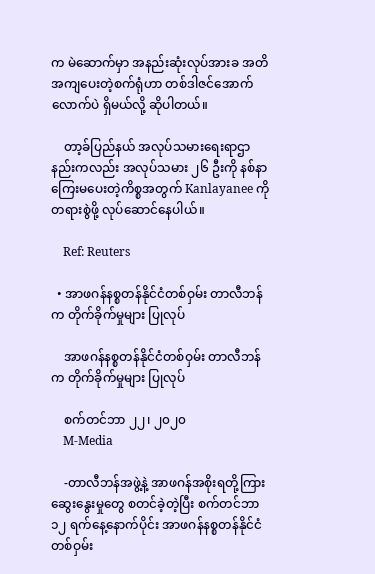က မဲဆောက်မှာ အနည်းဆုံးလုပ်အားခ အတိအကျပေးတဲ့စက်ရုံဟာ တစ်ဒါဇင်အောက်လောက်ပဲ ရှိမယ်လို့ ဆိုပါတယ်။

    တာ့ခ်ပြည်နယ် အလုပ်သမားရေးရာဌာနည်းကလည်း အလုပ်သမား ၂၆ ဦးကို နစ်နာကြေးမပေးတဲ့ကိစ္စအတွက် Kanlayanee ကို တရားစွဲဖို့ လုပ်ဆောင်နေပါယ်။

    Ref: Reuters

  • အာဖဂန်နစ္စတန်နိုင်ငံတစ်ဝှမ်း တာလီဘန်က တိုက်ခိုက်မှုများ ပြုလုပ်

    အာဖဂန်နစ္စတန်နိုင်ငံတစ်ဝှမ်း တာလီဘန်က တိုက်ခိုက်မှုများ ပြုလုပ်

    စက်တင်ဘာ ၂၂၊ ၂၀၂၀
    M-Media

    -တာလီဘန်အဖွဲ့နဲ့ အာဖဂန်အစိုးရတို့ကြား ဆွေးနွေးမှုတွေ စတင်ခဲ့တဲ့ပြီး စက်တင်ဘာ ၁၂ ရက်နေ့နောက်ပိုင်း အာဖဂန်နစ္စတန်နိုင်ငံတစ်ဝှမ်း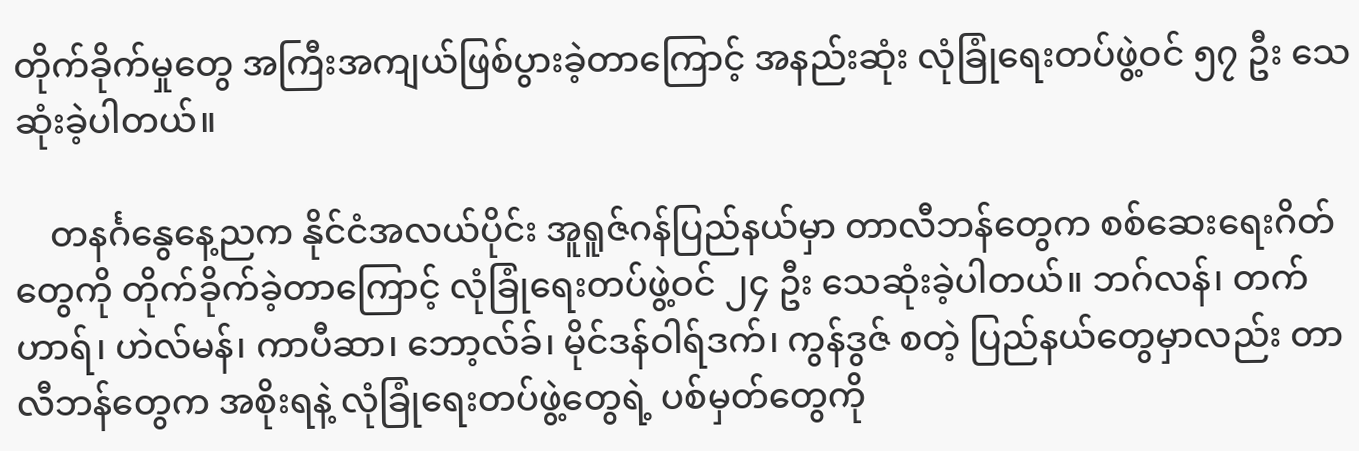တိုက်ခိုက်မှုတွေ အကြီးအကျယ်ဖြစ်ပွားခဲ့တာကြောင့် အနည်းဆုံး လုံခြုံရေးတပ်ဖွဲ့ဝင် ၅၇ ဦး သေဆုံးခဲ့ပါတယ်။

    တနင်္ဂနွေနေ့ညက နိုင်ငံအလယ်ပိုင်း အူရူဇ်ဂန်ပြည်နယ်မှာ တာလီဘန်တွေက စစ်ဆေးရေးဂိတ်တွေကို တိုက်ခိုက်ခဲ့တာကြောင့် လုံခြုံရေးတပ်ဖွဲ့ဝင် ၂၄ ဦး သေဆုံးခဲ့ပါတယ်။ ဘဂ်လန်၊ တက်ဟာရ်၊ ဟဲလ်မန်၊ ကာပီဆာ၊ ဘော့လ်ခ်၊ မိုင်ဒန်ဝါရ်ဒက်၊ ကွန်ဒွဇ် စတဲ့ ပြည်နယ်တွေမှာလည်း တာလီဘန်တွေက အစိုးရနဲ့ လုံခြုံရေးတပ်ဖွဲ့တွေရဲ့ ပစ်မှတ်တွေကို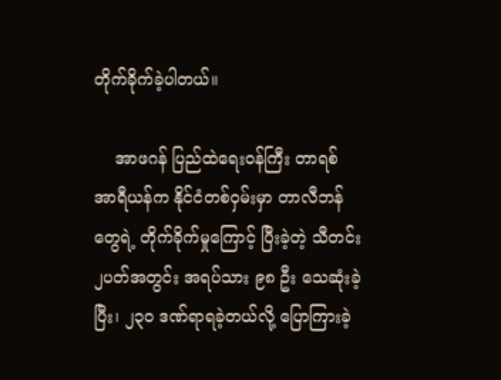တိုက်ခိုက်ခဲ့ပါတယ်။

    အာဖဂန် ပြည်ထဲရေးဝန်ကြီး တာရစ် အာရီယန်က နိုင်ငံတစ်ဝှမ်းမှာ တာလီဘန်တွေရဲ့ တိုက်ခိုက်မှုကြောင့် ပြီးခဲ့တဲ့ သီတင်း ၂ပတ်အတွင်း အရပ်သား ၉၈ ဦး သေဆုံးခဲ့ပြီး၊ ၂၃၀ ဒဏ်ရာရခဲ့တယ်လို့ ပြောကြားခဲ့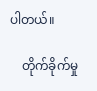ပါတယ်။

    တိုက်ခိုက်မှု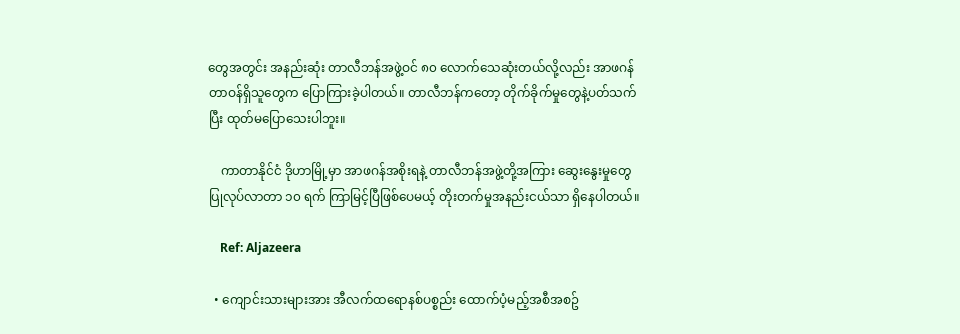တွေအတွင်း အနည်းဆုံး တာလီဘန်အဖွဲ့ဝင် ၈၀ လောက်သေဆုံးတယ်လို့လည်း အာဖဂန်တာဝန်ရှိသူတွေက ပြောကြားခဲ့ပါတယ်။ တာလီဘန်ကတော့ တိုက်ခိုက်မှုတွေနဲ့ပတ်သက်ပြီး ထုတ်မပြောသေးပါဘူး။

    ကာတာနိုင်ငံ ဒိုဟာမြို့မှာ အာဖဂန်အစိုးရနဲ့ တာလီဘန်အဖွဲ့တို့အကြား ဆွေးနွေးမှုတွေပြုလုပ်လာတာ ၁၀ ရက် ကြာမြင့်ပြီဖြစ်ပေမယ့် တိုးတက်မှုအနည်းငယ်သာ ရှိနေပါတယ်။

    Ref: Aljazeera

  • ကျောင်းသားများအား အီလက်ထရောနစ်ပစ္စည်း ထောက်ပံ့မည့်အစီအစဥ်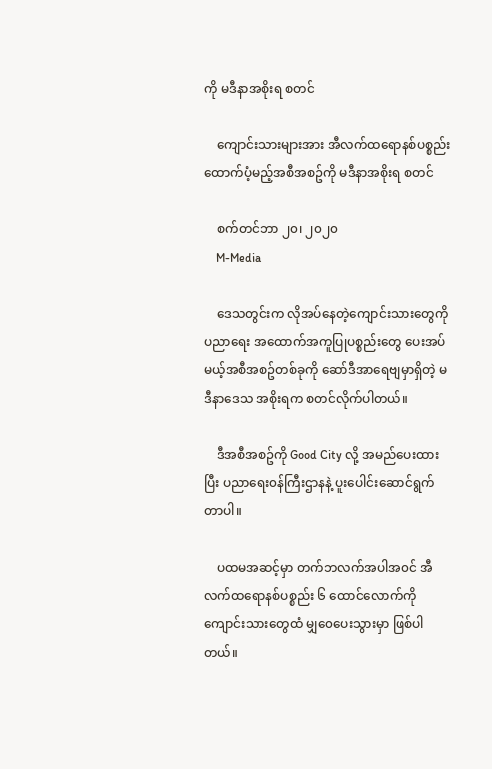ကို မဒီနာအစိုးရ စတင်

    ကျောင်းသားများအား အီလက်ထရောနစ်ပစ္စည်း ထောက်ပံ့မည့်အစီအစဥ်ကို မဒီနာအစိုးရ စတင်

    စက်တင်ဘာ ၂၀၊ ၂၀၂၀
    M-Media

    ဒေသတွင်းက လိုအပ်နေတဲ့ကျောင်းသားတွေကို ပညာရေး အထောက်အကူပြုပစ္စည်းတွေ ပေးအပ်မယ့်အစီအစဥ်တစ်ခုကို ဆော်ဒီအာရေဗျမှာရှိတဲ့ မဒီနာဒေသ အစိုးရက စတင်လိုက်ပါတယ်။

    ဒီအစီအစဥ်ကို Good City လို့ အမည်ပေးထားပြီး ပညာရေး၀န်ကြီးဌာနနဲ့ ပူးပေါင်းဆောင်ရွက်တာပါ။

    ပထမအဆင့်မှာ တက်ဘလက်အပါအ၀င် အီလက်ထရောနစ်ပစ္စည်း ၆ ထောင်လောက်ကို ကျောင်းသားတွေထံ မျှ၀ေပေးသွားမှာ ဖြစ်ပါတယ်။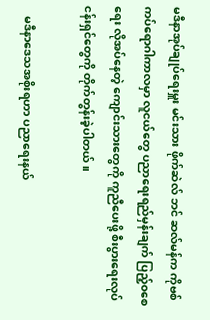မဒီနာအုပ်ချုပ်ရေးမှူး မင်းသား ဖိုက်ဆဲလ် ဘင် ဆလ်မန်က ကိုဗစ်ကပ်ရောဂါကာလမှာ လူငယ်တွေ ပညာရေးရည်မှန်းချက် ပြည့်၀စေရေး လိုအပ်နေတဲ့ ကျောင်းသားတွေကို ကူညီပေးဖို့ စီးပွားရေးလုပ်ငန်းရှင်တွေကို တိုက်တွန်းခဲ့ပါတယ်။

    မဒီနာဒေသအစိုးရဟာ ပညာရေးနယ်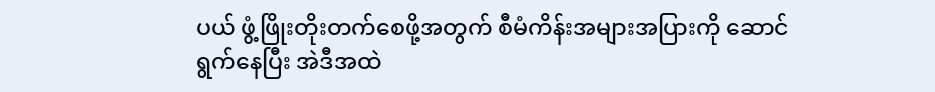ပယ် ဖွံ့ဖြိုးတိုးတက်စေဖို့အတွက် စီမံကိန်းအများအပြားကို ဆောင်ရွက်နေပြီး အဲဒီအထဲ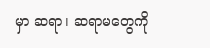မှာ ဆရာ၊ ဆရာမတွေကို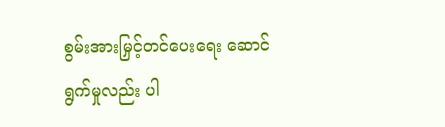စွမ်းအားမြှင့်တင်ပေးရေး ဆောင်ရွက်မှုလည်း ပါ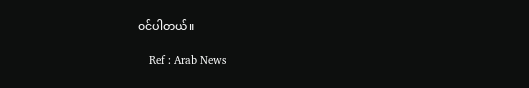၀င်ပါတယ်။

    Ref : Arab News